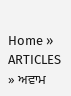Home » ARTICLES » ਅਵਾਮ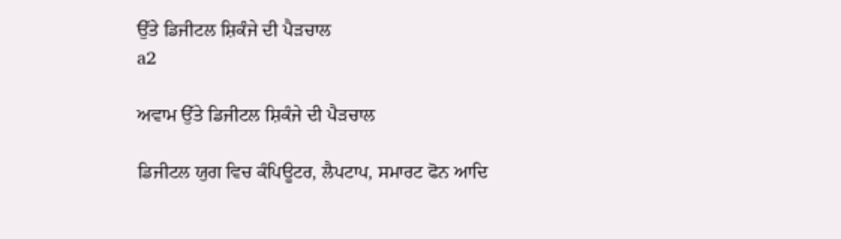ਉੱਤੇ ਡਿਜੀਟਲ ਸ਼ਿਕੰਜੇ ਦੀ ਪੈੜਚਾਲ
a2

ਅਵਾਮ ਉੱਤੇ ਡਿਜੀਟਲ ਸ਼ਿਕੰਜੇ ਦੀ ਪੈੜਚਾਲ

ਡਿਜੀਟਲ ਯੁਗ ਵਿਚ ਕੰਪਿਊਟਰ, ਲੈਪਟਾਪ, ਸਮਾਰਟ ਫੋਨ ਆਦਿ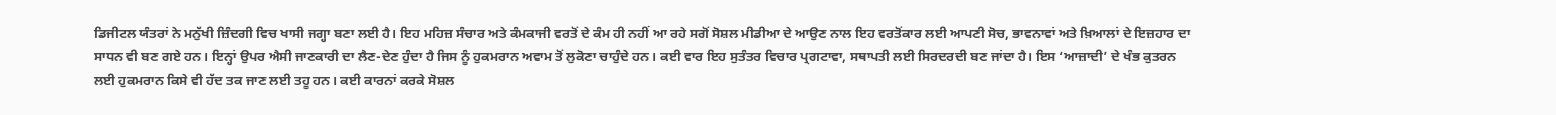ਡਿਜੀਟਲ ਯੰਤਰਾਂ ਨੇ ਮਨੁੱਖੀ ਜ਼ਿੰਦਗੀ ਵਿਚ ਖਾਸੀ ਜਗ੍ਹਾ ਬਣਾ ਲਈ ਹੈ। ਇਹ ਮਹਿਜ਼ ਸੰਚਾਰ ਅਤੇ ਕੰਮਕਾਜੀ ਵਰਤੋਂ ਦੇ ਕੰਮ ਹੀ ਨਹੀਂ ਆ ਰਹੇ ਸਗੋਂ ਸੋਸ਼ਲ ਮੀਡੀਆ ਦੇ ਆਉਣ ਨਾਲ ਇਹ ਵਰਤੋਂਕਾਰ ਲਈ ਆਪਣੀ ਸੋਚ, ਭਾਵਨਾਵਾਂ ਅਤੇ ਖ਼ਿਆਲਾਂ ਦੇ ਇਜ਼ਹਾਰ ਦਾ ਸਾਧਨ ਵੀ ਬਣ ਗਏ ਹਨ। ਇਨ੍ਹਾਂ ਉਪਰ ਐਸੀ ਜਾਣਕਾਰੀ ਦਾ ਲੈਣ-ਦੇਣ ਹੁੰਦਾ ਹੈ ਜਿਸ ਨੂੰ ਹੁਕਮਰਾਨ ਅਵਾਮ ਤੋਂ ਲੁਕੋਣਾ ਚਾਹੁੰਦੇ ਹਨ। ਕਈ ਵਾਰ ਇਹ ਸੁਤੰਤਰ ਵਿਚਾਰ ਪ੍ਰਗਟਾਵਾ, ਸਥਾਪਤੀ ਲਈ ਸਿਰਦਰਦੀ ਬਣ ਜਾਂਦਾ ਹੈ। ਇਸ ‘ਆਜ਼ਾਦੀ’ ਦੇ ਖੰਭ ਕੁਤਰਨ ਲਈ ਹੁਕਮਰਾਨ ਕਿਸੇ ਵੀ ਹੱਦ ਤਕ ਜਾਣ ਲਈ ਤਹੂ ਹਨ। ਕਈ ਕਾਰਨਾਂ ਕਰਕੇ ਸੋਸ਼ਲ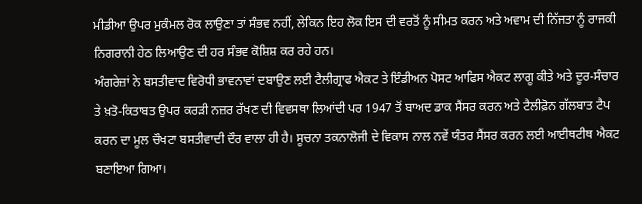ਮੀਡੀਆ ਉਪਰ ਮੁਕੰਮਲ ਰੋਕ ਲਾਉਣਾ ਤਾਂ ਸੰਭਵ ਨਹੀਂ, ਲੇਕਿਨ ਇਹ ਲੋਕ ਇਸ ਦੀ ਵਰਤੋਂ ਨੂੰ ਸੀਮਤ ਕਰਨ ਅਤੇ ਅਵਾਮ ਦੀ ਨਿੱਜਤਾ ਨੂੰ ਰਾਜਕੀ ਨਿਗਰਾਨੀ ਹੇਠ ਲਿਆਉਣ ਦੀ ਹਰ ਸੰਭਵ ਕੋਸ਼ਿਸ਼ ਕਰ ਰਹੇ ਹਨ।
ਅੰਗਰੇਜ਼ਾਂ ਨੇ ਬਸਤੀਵਾਦ ਵਿਰੋਧੀ ਭਾਵਨਾਵਾਂ ਦਬਾਉਣ ਲਈ ਟੈਲੀਗ੍ਰਾਫ ਐਕਟ ਤੇ ਇੰਡੀਅਨ ਪੋਸਟ ਆਫਿਸ ਐਕਟ ਲਾਗੂ ਕੀਤੇ ਅਤੇ ਦੂਰ-ਸੰਚਾਰ ਤੇ ਖ਼ਤੋ-ਕਿਤਾਬਤ ਉਪਰ ਕਰੜੀ ਨਜ਼ਰ ਰੱਖਣ ਦੀ ਵਿਵਸਥਾ ਲਿਆਂਦੀ ਪਰ 1947 ਤੋਂ ਬਾਅਦ ਡਾਕ ਸੈਂਸਰ ਕਰਨ ਅਤੇ ਟੈਲੀਫ਼ੋਨ ਗੱਲਬਾਤ ਟੈਪ ਕਰਨ ਦਾ ਮੂਲ ਚੌਖਟਾ ਬਸਤੀਵਾਦੀ ਦੌਰ ਵਾਲਾ ਹੀ ਹੈ। ਸੂਚਨਾ ਤਕਨਾਲੋਜੀ ਦੇ ਵਿਕਾਸ ਨਾਲ ਨਵੇਂ ਯੰਤਰ ਸੈਂਸਰ ਕਰਨ ਲਈ ਆਈਥਟੀਥ ਐਕਟ ਬਣਾਇਆ ਗਿਆ।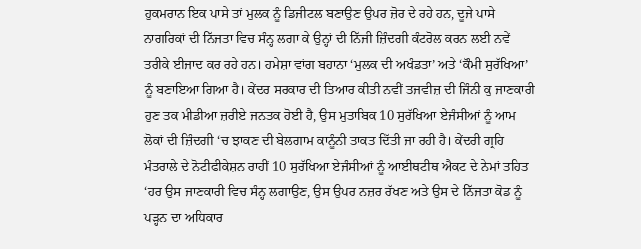ਹੁਕਮਰਾਨ ਇਕ ਪਾਸੇ ਤਾਂ ਮੁਲਕ ਨੂੰ ਡਿਜੀਟਲ ਬਣਾਉਣ ਉਪਰ ਜ਼ੋਰ ਦੇ ਰਹੇ ਹਨ, ਦੂਜੇ ਪਾਸੇ ਨਾਗਰਿਕਾਂ ਦੀ ਨਿੱਜਤਾ ਵਿਚ ਸੰਨ੍ਹ ਲਗਾ ਕੇ ਉਨ੍ਹਾਂ ਦੀ ਨਿੱਜੀ ਜ਼ਿੰਦਗੀ ਕੰਟਰੋਲ ਕਰਨ ਲਈ ਨਵੇਂ ਤਰੀਕੇ ਈਜਾਦ ਕਰ ਰਹੇ ਹਨ। ਹਮੇਸ਼ਾ ਵਾਂਗ ਬਹਾਨਾ ‘ਮੁਲਕ ਦੀ ਅਖੰਡਤਾ’ ਅਤੇ ‘ਕੌਮੀ ਸੁਰੱਖਿਆ’ ਨੂੰ ਬਣਾਇਆ ਗਿਆ ਹੈ। ਕੇਂਦਰ ਸਰਕਾਰ ਦੀ ਤਿਆਰ ਕੀਤੀ ਨਵੀਂ ਤਜਵੀਜ਼ ਦੀ ਜਿੰਨੀ ਕੁ ਜਾਣਕਾਰੀ ਹੁਣ ਤਕ ਮੀਡੀਆ ਜ਼ਰੀਏ ਜਨਤਕ ਹੋਈ ਹੈ, ਉਸ ਮੁਤਾਬਿਕ 10 ਸੁਰੱਖਿਆ ਏਜੰਸੀਆਂ ਨੂੰ ਆਮ ਲੋਕਾਂ ਦੀ ਜ਼ਿੰਦਗੀ ‘ਚ ਝਾਕਣ ਦੀ ਬੇਲਗਾਮ ਕਾਨੂੰਨੀ ਤਾਕਤ ਦਿੱਤੀ ਜਾ ਰਹੀ ਹੈ। ਕੇਂਦਰੀ ਗ੍ਰਹਿ ਮੰਤਰਾਲੇ ਦੇ ਨੋਟੀਫੀਕੇਸ਼ਨ ਰਾਹੀਂ 10 ਸੁਰੱਖਿਆ ਏਜੰਸੀਆਂ ਨੂੰ ਆਈਥਟੀਥ ਐਕਟ ਦੇ ਨੇਮਾਂ ਤਹਿਤ ‘ਹਰ ਉਸ ਜਾਣਕਾਰੀ ਵਿਚ ਸੰਨ੍ਹ ਲਗਾਉਣ, ਉਸ ਉਪਰ ਨਜ਼ਰ ਰੱਖਣ ਅਤੇ ਉਸ ਦੇ ਨਿੱਜਤਾ ਕੋਡ ਨੂੰ ਪੜ੍ਹਨ ਦਾ ਅਧਿਕਾਰ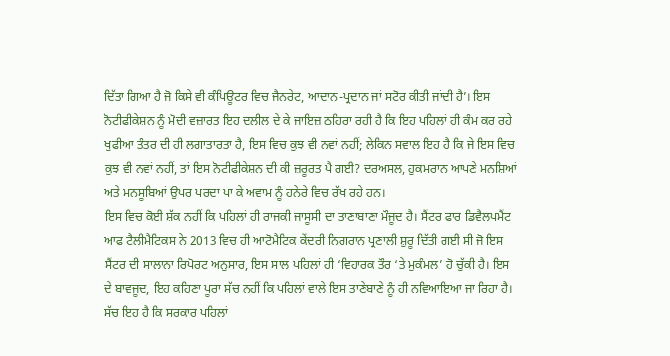ਦਿੱਤਾ ਗਿਆ ਹੈ ਜੋ ਕਿਸੇ ਵੀ ਕੰਪਿਊਟਰ ਵਿਚ ਜੈਨਰੇਟ, ਆਦਾਨ-ਪ੍ਰਦਾਨ ਜਾਂ ਸਟੋਰ ਕੀਤੀ ਜਾਂਦੀ ਹੈ’। ਇਸ ਨੋਟੀਫੀਕੇਸ਼ਨ ਨੂੰ ਮੋਦੀ ਵਜ਼ਾਰਤ ਇਹ ਦਲੀਲ ਦੇ ਕੇ ਜਾਇਜ਼ ਠਹਿਰਾ ਰਹੀ ਹੈ ਕਿ ਇਹ ਪਹਿਲਾਂ ਹੀ ਕੰਮ ਕਰ ਰਹੇ ਖੁਫੀਆ ਤੰਤਰ ਦੀ ਹੀ ਲਗਾਤਾਰਤਾ ਹੈ, ਇਸ ਵਿਚ ਕੁਝ ਵੀ ਨਵਾਂ ਨਹੀਂ; ਲੇਕਿਨ ਸਵਾਲ ਇਹ ਹੈ ਕਿ ਜੇ ਇਸ ਵਿਚ ਕੁਝ ਵੀ ਨਵਾਂ ਨਹੀਂ, ਤਾਂ ਇਸ ਨੋਟੀਫੀਕੇਸ਼ਨ ਦੀ ਕੀ ਜ਼ਰੂਰਤ ਪੈ ਗਈ? ਦਰਅਸਲ, ਹੁਕਮਰਾਨ ਆਪਣੇ ਮਨਸ਼ਿਆਂ ਅਤੇ ਮਨਸੂਬਿਆਂ ਉਪਰ ਪਰਦਾ ਪਾ ਕੇ ਅਵਾਮ ਨੂੰ ਹਨੇਰੇ ਵਿਚ ਰੱਖ ਰਹੇ ਹਨ।
ਇਸ ਵਿਚ ਕੋਈ ਸ਼ੱਕ ਨਹੀਂ ਕਿ ਪਹਿਲਾਂ ਹੀ ਰਾਜਕੀ ਜਾਸੂਸੀ ਦਾ ਤਾਣਾਬਾਣਾ ਮੌਜੂਦ ਹੈ। ਸੈਂਟਰ ਫਾਰ ਡਿਵੈਲਪਮੈਂਟ ਆਫ ਟੈਲੀਮੈਟਿਕਸ ਨੇ 2013 ਵਿਚ ਹੀ ਆਟੋਮੈਟਿਕ ਕੇਂਦਰੀ ਨਿਗਰਾਨ ਪ੍ਰਣਾਲੀ ਸ਼ੁਰੂ ਦਿੱਤੀ ਗਈ ਸੀ ਜੋ ਇਸ ਸੈਂਟਰ ਦੀ ਸਾਲਾਨਾ ਰਿਪੋਰਟ ਅਨੁਸਾਰ, ਇਸ ਸਾਲ ਪਹਿਲਾਂ ਹੀ ‘ਵਿਹਾਰਕ ਤੌਰ ‘ਤੇ ਮੁਕੰਮਲ’ ਹੋ ਚੁੱਕੀ ਹੈ। ਇਸ ਦੇ ਬਾਵਜੂਦ, ਇਹ ਕਹਿਣਾ ਪੂਰਾ ਸੱਚ ਨਹੀਂ ਕਿ ਪਹਿਲਾਂ ਵਾਲੇ ਇਸ ਤਾਣੇਬਾਣੇ ਨੂੰ ਹੀ ਨਵਿਆਇਆ ਜਾ ਰਿਹਾ ਹੈ। ਸੱਚ ਇਹ ਹੈ ਕਿ ਸਰਕਾਰ ਪਹਿਲਾਂ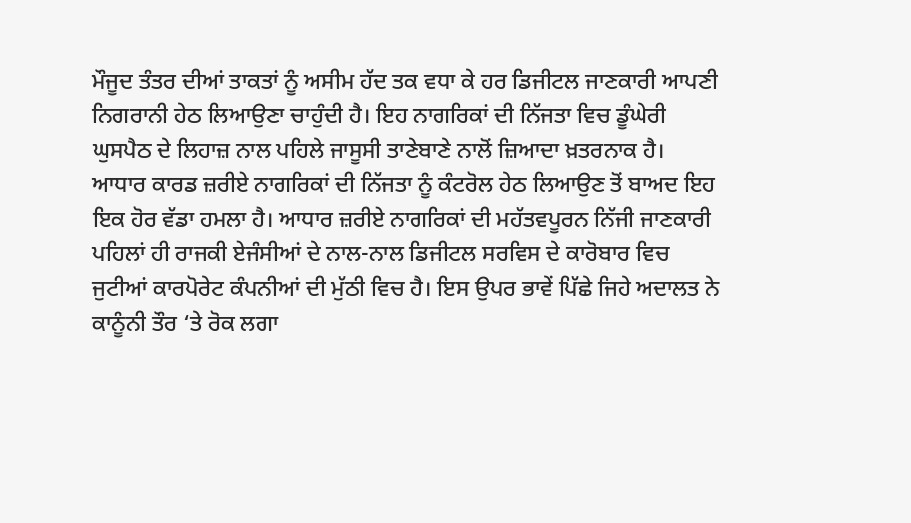ਮੌਜੂਦ ਤੰਤਰ ਦੀਆਂ ਤਾਕਤਾਂ ਨੂੰ ਅਸੀਮ ਹੱਦ ਤਕ ਵਧਾ ਕੇ ਹਰ ਡਿਜੀਟਲ ਜਾਣਕਾਰੀ ਆਪਣੀ ਨਿਗਰਾਨੀ ਹੇਠ ਲਿਆਉਣਾ ਚਾਹੁੰਦੀ ਹੈ। ਇਹ ਨਾਗਰਿਕਾਂ ਦੀ ਨਿੱਜਤਾ ਵਿਚ ਡੂੰਘੇਰੀ ਘੁਸਪੈਠ ਦੇ ਲਿਹਾਜ਼ ਨਾਲ ਪਹਿਲੇ ਜਾਸੂਸੀ ਤਾਣੇਬਾਣੇ ਨਾਲੋਂ ਜ਼ਿਆਦਾ ਖ਼ਤਰਨਾਕ ਹੈ।
ਆਧਾਰ ਕਾਰਡ ਜ਼ਰੀਏ ਨਾਗਰਿਕਾਂ ਦੀ ਨਿੱਜਤਾ ਨੂੰ ਕੰਟਰੋਲ ਹੇਠ ਲਿਆਉਣ ਤੋਂ ਬਾਅਦ ਇਹ ਇਕ ਹੋਰ ਵੱਡਾ ਹਮਲਾ ਹੈ। ਆਧਾਰ ਜ਼ਰੀਏ ਨਾਗਰਿਕਾਂ ਦੀ ਮਹੱਤਵਪੂਰਨ ਨਿੱਜੀ ਜਾਣਕਾਰੀ ਪਹਿਲਾਂ ਹੀ ਰਾਜਕੀ ਏਜੰਸੀਆਂ ਦੇ ਨਾਲ-ਨਾਲ ਡਿਜੀਟਲ ਸਰਵਿਸ ਦੇ ਕਾਰੋਬਾਰ ਵਿਚ ਜੁਟੀਆਂ ਕਾਰਪੋਰੇਟ ਕੰਪਨੀਆਂ ਦੀ ਮੁੱਠੀ ਵਿਚ ਹੈ। ਇਸ ਉਪਰ ਭਾਵੇਂ ਪਿੱਛੇ ਜਿਹੇ ਅਦਾਲਤ ਨੇ ਕਾਨੂੰਨੀ ਤੌਰ ‘ਤੇ ਰੋਕ ਲਗਾ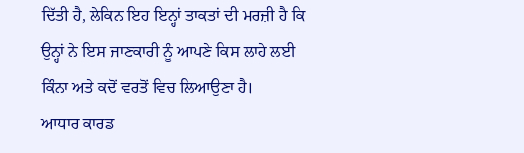ਦਿੱਤੀ ਹੈ, ਲੇਕਿਨ ਇਹ ਇਨ੍ਹਾਂ ਤਾਕਤਾਂ ਦੀ ਮਰਜ਼ੀ ਹੈ ਕਿ ਉਨ੍ਹਾਂ ਨੇ ਇਸ ਜਾਣਕਾਰੀ ਨੂੰ ਆਪਣੇ ਕਿਸ ਲਾਹੇ ਲਈ ਕਿੰਨਾ ਅਤੇ ਕਦੋਂ ਵਰਤੋਂ ਵਿਚ ਲਿਆਉਣਾ ਹੈ।
ਆਧਾਰ ਕਾਰਡ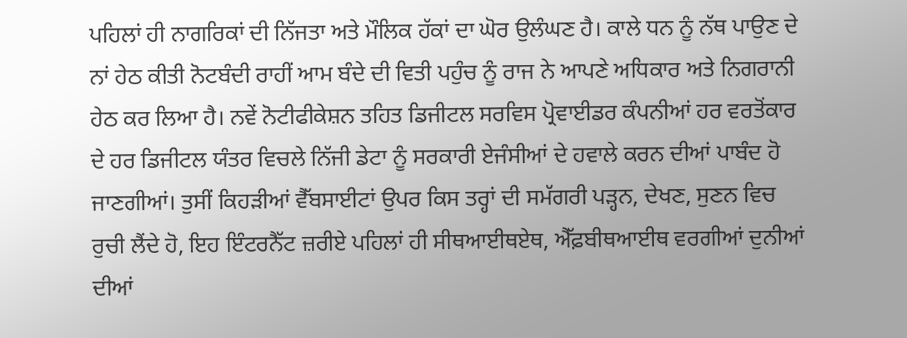ਪਹਿਲਾਂ ਹੀ ਨਾਗਰਿਕਾਂ ਦੀ ਨਿੱਜਤਾ ਅਤੇ ਮੌਲਿਕ ਹੱਕਾਂ ਦਾ ਘੋਰ ਉਲੰਘਣ ਹੈ। ਕਾਲੇ ਧਨ ਨੂੰ ਨੱਥ ਪਾਉਣ ਦੇ ਨਾਂ ਹੇਠ ਕੀਤੀ ਨੋਟਬੰਦੀ ਰਾਹੀਂ ਆਮ ਬੰਦੇ ਦੀ ਵਿਤੀ ਪਹੁੰਚ ਨੂੰ ਰਾਜ ਨੇ ਆਪਣੇ ਅਧਿਕਾਰ ਅਤੇ ਨਿਗਰਾਨੀ ਹੇਠ ਕਰ ਲਿਆ ਹੈ। ਨਵੇਂ ਨੋਟੀਫੀਕੇਸ਼ਨ ਤਹਿਤ ਡਿਜੀਟਲ ਸਰਵਿਸ ਪ੍ਰੋਵਾਈਡਰ ਕੰਪਨੀਆਂ ਹਰ ਵਰਤੋਂਕਾਰ ਦੇ ਹਰ ਡਿਜੀਟਲ ਯੰਤਰ ਵਿਚਲੇ ਨਿੱਜੀ ਡੇਟਾ ਨੂੰ ਸਰਕਾਰੀ ਏਜੰਸੀਆਂ ਦੇ ਹਵਾਲੇ ਕਰਨ ਦੀਆਂ ਪਾਬੰਦ ਹੋ ਜਾਣਗੀਆਂ। ਤੁਸੀਂ ਕਿਹੜੀਆਂ ਵੈੱਬਸਾਈਟਾਂ ਉਪਰ ਕਿਸ ਤਰ੍ਹਾਂ ਦੀ ਸਮੱਗਰੀ ਪੜ੍ਹਨ, ਦੇਖਣ, ਸੁਣਨ ਵਿਚ ਰੁਚੀ ਲੈਂਦੇ ਹੋ, ਇਹ ਇੰਟਰਨੈੱਟ ਜ਼ਰੀਏ ਪਹਿਲਾਂ ਹੀ ਸੀਥਆਈਥਏਥ, ਐੱਫ਼ਬੀਥਆਈਥ ਵਰਗੀਆਂ ਦੁਨੀਆਂ ਦੀਆਂ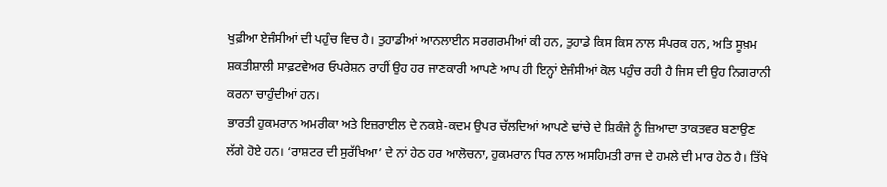ਖੁਫ਼ੀਆ ਏਜੰਸੀਆਂ ਦੀ ਪਹੁੰਚ ਵਿਚ ਹੈ। ਤੁਹਾਡੀਆਂ ਆਨਲਾਈਨ ਸਰਗਰਮੀਆਂ ਕੀ ਹਨ, ਤੁਹਾਡੇ ਕਿਸ ਕਿਸ ਨਾਲ ਸੰਪਰਕ ਹਨ, ਅਤਿ ਸੂਖ਼ਮ ਸ਼ਕਤੀਸ਼ਾਲੀ ਸਾਫ਼ਟਵੇਅਰ ਓਪਰੇਸ਼ਨ ਰਾਹੀਂ ਉਹ ਹਰ ਜਾਣਕਾਰੀ ਆਪਣੇ ਆਪ ਹੀ ਇਨ੍ਹਾਂ ਏਜੰਸੀਆਂ ਕੋਲ ਪਹੁੰਚ ਰਹੀ ਹੈ ਜਿਸ ਦੀ ਉਹ ਨਿਗਰਾਨੀ ਕਰਨਾ ਚਾਹੁੰਦੀਆਂ ਹਨ।
ਭਾਰਤੀ ਹੁਕਮਰਾਨ ਅਮਰੀਕਾ ਅਤੇ ਇਜ਼ਰਾਈਲ ਦੇ ਨਕਸ਼ੇ-ਕਦਮ ਉਪਰ ਚੱਲਦਿਆਂ ਆਪਣੇ ਢਾਂਚੇ ਦੇ ਸ਼ਿਕੰਜੇ ਨੂੰ ਜ਼ਿਆਦਾ ਤਾਕਤਵਰ ਬਣਾਉਣ ਲੱਗੇ ਹੋਏ ਹਨ। ‘ਰਾਸ਼ਟਰ ਦੀ ਸੁਰੱਖਿਆ’ ਦੇ ਨਾਂ ਹੇਠ ਹਰ ਆਲੋਚਨਾ, ਹੁਕਮਰਾਨ ਧਿਰ ਨਾਲ ਅਸਹਿਮਤੀ ਰਾਜ ਦੇ ਹਮਲੇ ਦੀ ਮਾਰ ਹੇਠ ਹੈ। ਤਿੱਖੇ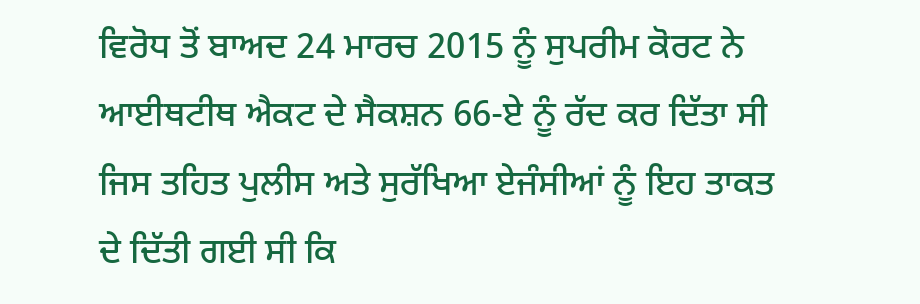ਵਿਰੋਧ ਤੋਂ ਬਾਅਦ 24 ਮਾਰਚ 2015 ਨੂੰ ਸੁਪਰੀਮ ਕੋਰਟ ਨੇ ਆਈਥਟੀਥ ਐਕਟ ਦੇ ਸੈਕਸ਼ਨ 66-ਏ ਨੂੰ ਰੱਦ ਕਰ ਦਿੱਤਾ ਸੀ ਜਿਸ ਤਹਿਤ ਪੁਲੀਸ ਅਤੇ ਸੁਰੱਖਿਆ ਏਜੰਸੀਆਂ ਨੂੰ ਇਹ ਤਾਕਤ ਦੇ ਦਿੱਤੀ ਗਈ ਸੀ ਕਿ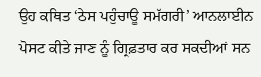ਉਹ ਕਥਿਤ ‘ਠੇਸ ਪਹੁੰਚਾਊ ਸਮੱਗਰੀ’ ਆਨਲਾਈਨ ਪੋਸਟ ਕੀਤੇ ਜਾਣ ਨੂੰ ਗ੍ਰਿਫ਼ਤਾਰ ਕਰ ਸਕਦੀਆਂ ਸਨ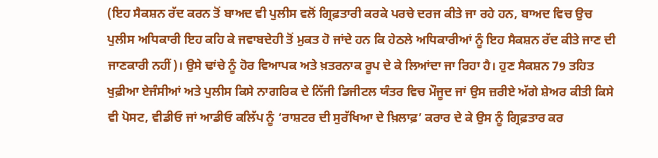(ਇਹ ਸੈਕਸ਼ਨ ਰੱਦ ਕਰਨ ਤੋਂ ਬਾਅਦ ਵੀ ਪੁਲੀਸ ਵਲੋਂ ਗ੍ਰਿਫ਼ਤਾਰੀ ਕਰਕੇ ਪਰਚੇ ਦਰਜ ਕੀਤੇ ਜਾ ਰਹੇ ਹਨ, ਬਾਅਦ ਵਿਚ ਉਚ ਪੁਲੀਸ ਅਧਿਕਾਰੀ ਇਹ ਕਹਿ ਕੇ ਜਵਾਬਦੇਹੀ ਤੋਂ ਮੁਕਤ ਹੋ ਜਾਂਦੇ ਹਨ ਕਿ ਹੇਠਲੇ ਅਧਿਕਾਰੀਆਂ ਨੂੰ ਇਹ ਸੈਕਸ਼ਨ ਰੱਦ ਕੀਤੇ ਜਾਣ ਦੀ ਜਾਣਕਾਰੀ ਨਹੀਂ)। ਉਸੇ ਢਾਂਚੇ ਨੂੰ ਹੋਰ ਵਿਆਪਕ ਅਤੇ ਖ਼ਤਰਨਾਕ ਰੂਪ ਦੇ ਕੇ ਲਿਆਂਦਾ ਜਾ ਰਿਹਾ ਹੈ। ਹੁਣ ਸੈਕਸ਼ਨ 79 ਤਹਿਤ ਖੁਫ਼ੀਆ ਏਜੰਸੀਆਂ ਅਤੇ ਪੁਲੀਸ ਕਿਸੇ ਨਾਗਰਿਕ ਦੇ ਨਿੱਜੀ ਡਿਜੀਟਲ ਯੰਤਰ ਵਿਚ ਮੌਜੂਦ ਜਾਂ ਉਸ ਜ਼ਰੀਏ ਅੱਗੇ ਸ਼ੇਅਰ ਕੀਤੀ ਕਿਸੇ ਵੀ ਪੋਸਟ, ਵੀਡੀਓ ਜਾਂ ਆਡੀਓ ਕਲਿੱਪ ਨੂੰ ‘ਰਾਸ਼ਟਰ ਦੀ ਸੁਰੱਖਿਆ ਦੇ ਖ਼ਿਲਾਫ਼’ ਕਰਾਰ ਦੇ ਕੇ ਉਸ ਨੂੰ ਗ੍ਰਿਫ਼ਤਾਰ ਕਰ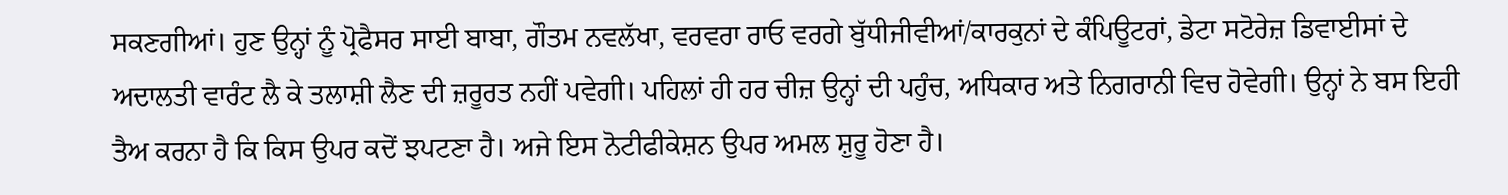ਸਕਣਗੀਆਂ। ਹੁਣ ਉਨ੍ਹਾਂ ਨੂੰ ਪ੍ਰੋਫੈਸਰ ਸਾਈ ਬਾਬਾ, ਗੌਤਮ ਨਵਲੱਖਾ, ਵਰਵਰਾ ਰਾਓ ਵਰਗੇ ਬੁੱਧੀਜੀਵੀਆਂ/ਕਾਰਕੁਨਾਂ ਦੇ ਕੰਪਿਊਟਰਾਂ, ਡੇਟਾ ਸਟੋਰੇਜ਼ ਡਿਵਾਈਸਾਂ ਦੇ ਅਦਾਲਤੀ ਵਾਰੰਟ ਲੈ ਕੇ ਤਲਾਸ਼ੀ ਲੈਣ ਦੀ ਜ਼ਰੂਰਤ ਨਹੀਂ ਪਵੇਗੀ। ਪਹਿਲਾਂ ਹੀ ਹਰ ਚੀਜ਼ ਉਨ੍ਹਾਂ ਦੀ ਪਹੁੰਚ, ਅਧਿਕਾਰ ਅਤੇ ਨਿਗਰਾਨੀ ਵਿਚ ਹੋਵੇਗੀ। ਉਨ੍ਹਾਂ ਨੇ ਬਸ ਇਹੀ ਤੈਅ ਕਰਨਾ ਹੈ ਕਿ ਕਿਸ ਉਪਰ ਕਦੋਂ ਝਪਟਣਾ ਹੈ। ਅਜੇ ਇਸ ਨੋਟੀਫੀਕੇਸ਼ਨ ਉਪਰ ਅਮਲ ਸ਼ੁਰੂ ਹੋਣਾ ਹੈ।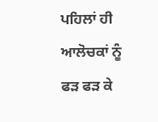ਪਹਿਲਾਂ ਹੀ ਆਲੋਚਕਾਂ ਨੂੰ ਫੜ ਫੜ ਕੇ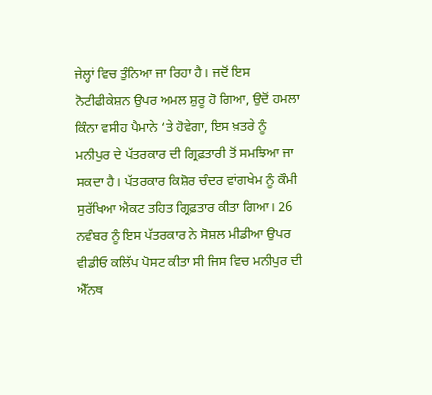ਜੇਲ੍ਹਾਂ ਵਿਚ ਤੁੰਨਿਆ ਜਾ ਰਿਹਾ ਹੈ। ਜਦੋਂ ਇਸ ਨੋਟੀਫੀਕੇਸ਼ਨ ਉਪਰ ਅਮਲ ਸ਼ੁਰੂ ਹੋ ਗਿਆ, ਉਦੋਂ ਹਮਲਾ ਕਿੰਨਾ ਵਸੀਹ ਪੈਮਾਨੇ ‘ਤੇ ਹੋਵੇਗਾ, ਇਸ ਖ਼ਤਰੇ ਨੂੰ ਮਨੀਪੁਰ ਦੇ ਪੱਤਰਕਾਰ ਦੀ ਗ੍ਰਿਫ਼ਤਾਰੀ ਤੋਂ ਸਮਝਿਆ ਜਾ ਸਕਦਾ ਹੈ। ਪੱਤਰਕਾਰ ਕਿਸ਼ੋਰ ਚੰਦਰ ਵਾਂਗਖੇਮ ਨੂੰ ਕੌਮੀ ਸੁਰੱਖਿਆ ਐਕਟ ਤਹਿਤ ਗ੍ਰਿਫ਼ਤਾਰ ਕੀਤਾ ਗਿਆ। 26 ਨਵੰਬਰ ਨੂੰ ਇਸ ਪੱਤਰਕਾਰ ਨੇ ਸੋਸ਼ਲ ਮੀਡੀਆ ਉਪਰ ਵੀਡੀਓ ਕਲਿੱਪ ਪੋਸਟ ਕੀਤਾ ਸੀ ਜਿਸ ਵਿਚ ਮਨੀਪੁਰ ਦੀ ਐੱਨਥ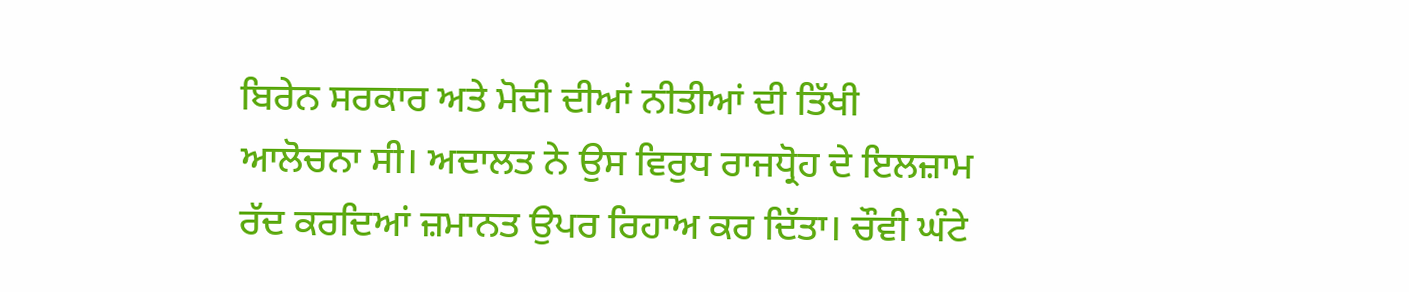ਬਿਰੇਨ ਸਰਕਾਰ ਅਤੇ ਮੋਦੀ ਦੀਆਂ ਨੀਤੀਆਂ ਦੀ ਤਿੱਖੀ ਆਲੋਚਨਾ ਸੀ। ਅਦਾਲਤ ਨੇ ਉਸ ਵਿਰੁਧ ਰਾਜਧ੍ਰੋਹ ਦੇ ਇਲਜ਼ਾਮ ਰੱਦ ਕਰਦਿਆਂ ਜ਼ਮਾਨਤ ਉਪਰ ਰਿਹਾਅ ਕਰ ਦਿੱਤਾ। ਚੌਵੀ ਘੰਟੇ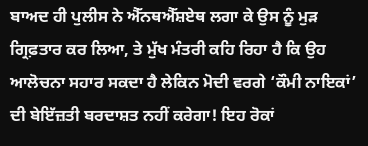ਬਾਅਦ ਹੀ ਪੁਲੀਸ ਨੇ ਐੱਨਥਐੱਸ਼ਏਥ ਲਗਾ ਕੇ ਉਸ ਨੂੰ ਮੁੜ ਗ੍ਰਿਫ਼ਤਾਰ ਕਰ ਲਿਆ, ਤੇ ਮੁੱਖ ਮੰਤਰੀ ਕਹਿ ਰਿਹਾ ਹੈ ਕਿ ਉਹ ਆਲੋਚਨਾ ਸਹਾਰ ਸਕਦਾ ਹੈ ਲੇਕਿਨ ਮੋਦੀ ਵਰਗੇ ‘ਕੌਮੀ ਨਾਇਕਾਂ’ ਦੀ ਬੇਇੱਜ਼ਤੀ ਬਰਦਾਸ਼ਤ ਨਹੀਂ ਕਰੇਗਾ! ਇਹ ਰੋਕਾਂ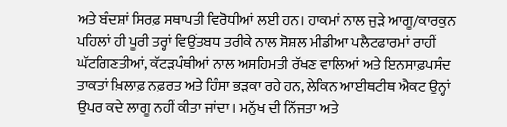ਅਤੇ ਬੰਦਸ਼ਾਂ ਸਿਰਫ਼ ਸਥਾਪਤੀ ਵਿਰੋਧੀਆਂ ਲਈ ਹਨ। ਹਾਕਮਾਂ ਨਾਲ ਜੁੜੇ ਆਗੂ/ਕਾਰਕੁਨ ਪਹਿਲਾਂ ਹੀ ਪੂਰੀ ਤਰ੍ਹਾਂ ਵਿਉਂਤਬਧ ਤਰੀਕੇ ਨਾਲ ਸੋਸ਼ਲ ਮੀਡੀਆ ਪਲੈਟਫਾਰਮਾਂ ਰਾਹੀਂ ਘੱਟਗਿਣਤੀਆਂ, ਕੱਟੜਪੰਥੀਆਂ ਨਾਲ ਅਸਹਿਮਤੀ ਰੱਖਣ ਵਾਲਿਆਂ ਅਤੇ ਇਨਸਾਫ਼ਪਸੰਦ ਤਾਕਤਾਂ ਖ਼ਿਲਾਫ਼ ਨਫ਼ਰਤ ਅਤੇ ਹਿੰਸਾ ਭੜਕਾ ਰਹੇ ਹਨ, ਲੇਕਿਨ ਆਈਥਟੀਥ ਐਕਟ ਉਨ੍ਹਾਂ ਉਪਰ ਕਦੇ ਲਾਗੂ ਨਹੀਂ ਕੀਤਾ ਜਾਂਦਾ। ਮਨੁੱਖ ਦੀ ਨਿੱਜਤਾ ਅਤੇ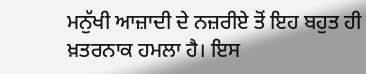ਮਨੁੱਖੀ ਆਜ਼ਾਦੀ ਦੇ ਨਜ਼ਰੀਏ ਤੋਂ ਇਹ ਬਹੁਤ ਹੀ ਖ਼ਤਰਨਾਕ ਹਮਲਾ ਹੈ। ਇਸ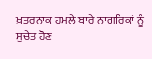ਖ਼ਤਰਨਾਕ ਹਮਲੇ ਬਾਰੇ ਨਾਗਰਿਕਾਂ ਨੂੰ ਸੁਚੇਤ ਹੋਣ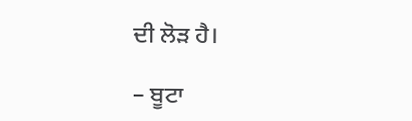ਦੀ ਲੋੜ ਹੈ।

– ਬੂਟਾ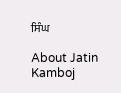ਸਿੰਘ

About Jatin Kamboj